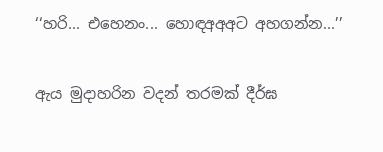‘‘හරි... එහෙනං... හොඳඅඅඅට අහගන්න...’’

ඇය මුදාහරින වදන් තරමක් දීර්ඝ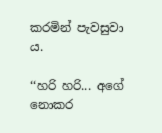කරමින් පැවසුවා ය.

‘‘හරි හරි... අගේ නොකර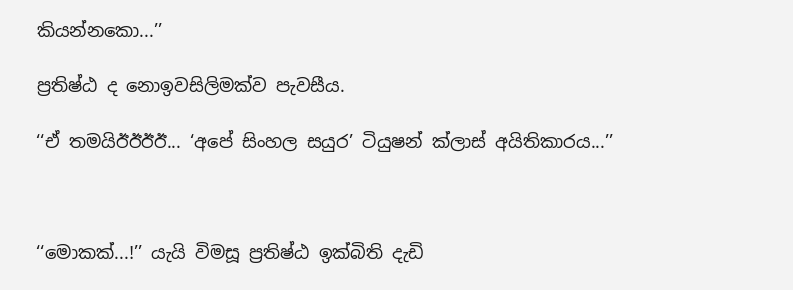කියන්නකො...’’

ප්‍රතිෂ්ඨ ද නොඉවසිලිමක්ව පැවසීය.

‘‘ඒ තමයිඊඊඊඊ... ‘අපේ සිංහල සයුර’ ටියුෂන් ක්ලාස් අයිතිකාරය...’’



‘‘මොකක්...!’’ යැයි විමසූ ප්‍රතිෂ්ඨ ඉක්බිති දැඩි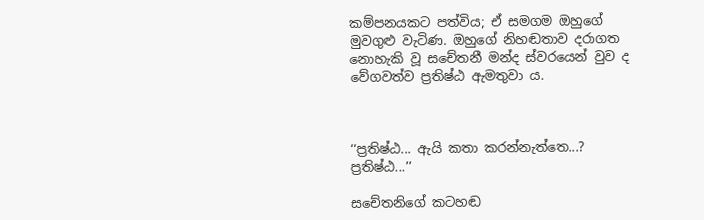කම්පනයකට පත්විය; ඒ සමගම ඔහුගේ මුවගුළු වැටිණ. ඔහුගේ නිහඬතාව දරාගත නොහැකි වූ සචේතනී මන්ද ස්වරයෙන් වුව ද වේගවත්ව ප්‍රතිෂ්ඨ ඇමතුවා ය.



‘‘ප්‍රතිෂ්ඨ... ඇයි කතා කරන්නැත්තෙ...? ප්‍රතිෂ්ඨ...’’

සචේතනිගේ කටහඬ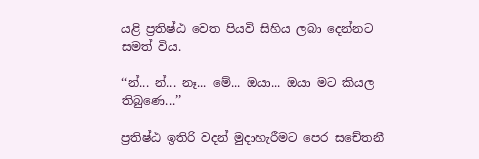යළි ප්‍රතිෂ්ඨ වෙත පියවි සිහිය ලබා දෙන්නට සමත් විය.

‘‘න්... න්... නෑ... මේ... ඔයා... ඔයා මට කියල තිබුණෙ...’’

ප්‍රතිෂ්ඨ ඉතිරි වදන් මුදාහැරීමට පෙර සචේතනී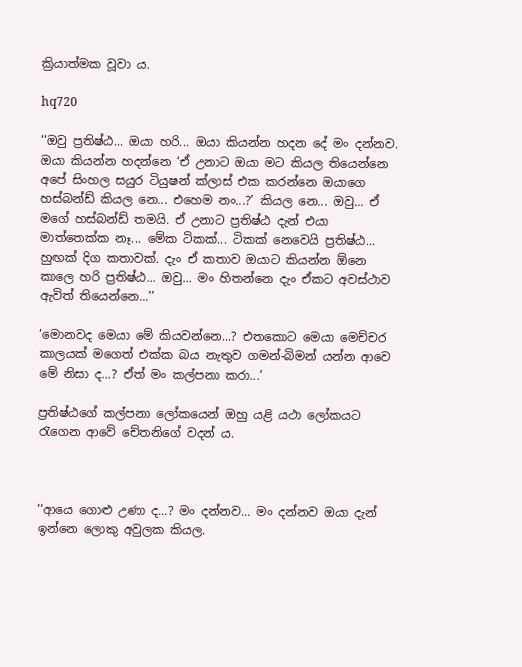ක්‍රියාත්මක වූවා ය.

hq720

‘‘ඔවු ප්‍රතිෂ්ඨ... ඔයා හරි... ඔයා කියන්න හදන දේ මං දන්නව. ඔයා කියන්න හදන්නෙ ‘ඒ උනාට ඔයා මට කියල තියෙන්නෙ අපේ සිංහල සයුර ටියුෂන් ක්ලාස් එක කරන්නෙ ඔයාගෙ හස්බන්ඩ් කියල නෙ... එහෙම නං...?’ කියල නෙ... ඔවු... ඒ මගේ හස්බන්ඩ් තමයි. ඒ උනාට ප්‍රතිෂ්ඨ දැන් එයා මාත්තෙක්ක නෑ... මේක ටිකක්... ටිකක් නෙවෙයි ප්‍රතිෂ්ඨ... හුඟක් දිග කතාවක්. දැං ඒ කතාව ඔයාට කියන්න ඕනෙ කාලෙ හරි ප්‍රතිෂ්ඨ... ඔවු... මං හිතන්නෙ දැං ඒකට අවස්ථාව ඇවිත් තියෙන්නෙ...’’

‘මොනවද මෙයා මේ කියවන්නෙ...? එතකොට මෙයා මෙච්චර කාලයක් මගෙත් එක්ක බය නැතුව ගමන්-බිමන් යන්න ආවෙ මේ නිසා ද...? ඒත් මං කල්පනා කරා...’

ප්‍රතිෂ්ඨගේ කල්පනා ලෝකයෙන් ඔහු යළි යථා ලෝකයට රැගෙන ආවේ චේතනිගේ වදන් ය.



‘‘ආයෙ ගොළු උණා ද...? මං දන්නව... මං දන්නව ඔයා දැන් ඉන්නෙ ලොකු අවුලක කියල.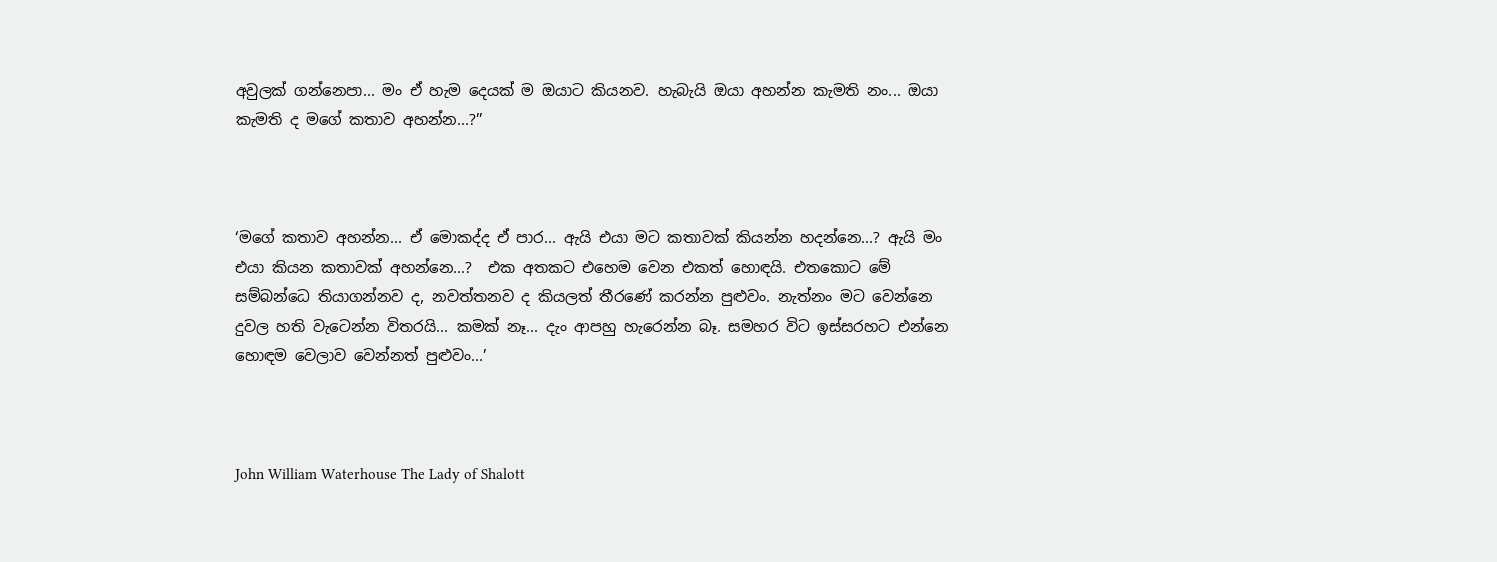අවුලක් ගන්නෙපා... මං ඒ හැම දෙයක් ම ඔයාට කියනව. හැබැයි ඔයා අහන්න කැමති නං... ඔයා කැමති ද මගේ කතාව අහන්න...?’’



‘මගේ කතාව අහන්න... ඒ මොකද්ද ඒ පාර... ඇයි එයා මට කතාවක් කියන්න හදන්නෙ...? ඇයි මං එයා කියන කතාවක් අහන්නෙ...?  එක අතකට එහෙම වෙන එකත් හොඳයි. එතකොට මේ සම්බන්ධෙ තියාගන්නව ද, නවත්තනව ද කියලත් තීරණේ කරන්න පුළුවං. නැත්නං මට වෙන්නෙ දුවල හති වැටෙන්න විතරයි... කමක් නෑ... දැං ආපහු හැරෙන්න බෑ. සමහර විට ඉස්සරහට එන්නෙ හොඳම වෙලාව වෙන්නත් පුළුවං...’



John William Waterhouse The Lady of Shalott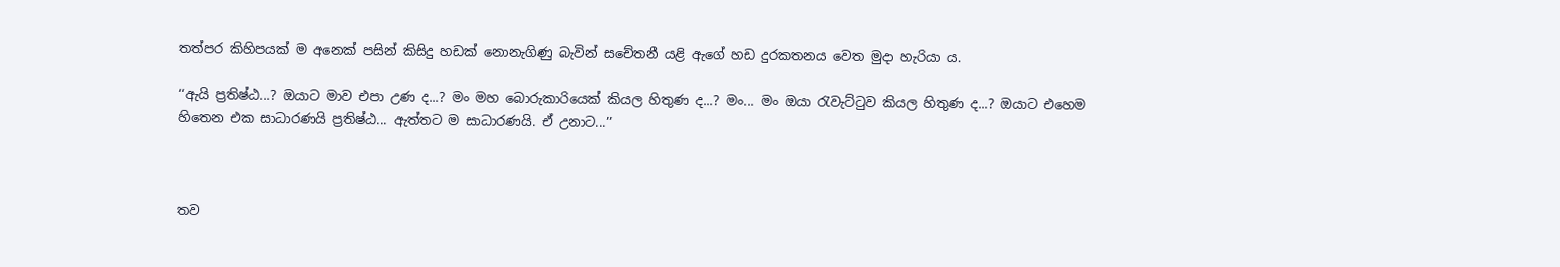තත්පර කිහිපයක් ම අනෙක් පසින් කිසිදු හඩක් නොනැගිණු බැවින් සචේතනී යළි ඇගේ හඩ දුරකතනය වෙත මුදා හැරියා ය.

‘‘ඇයි ප්‍රතිෂ්ඨ...? ඔයාට මාව එපා උණ ද...? මං මහ බොරුකාරියෙක් කියල හිතුණ ද...? මං... මං ඔයා රැවැට්ටුව කියල හිතුණ ද...? ඔයාට එහෙම හිතෙන එක සාධාරණයි ප්‍රතිෂ්ඨ... ඇත්තට ම සාධාරණයි. ඒ උනාට...’’



තව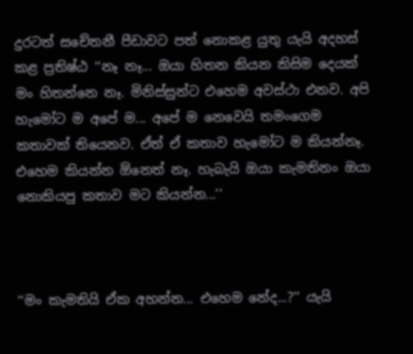දුරටත් සචේතනී පීඩාවට පත් නොකළ යුතු යැයි අදහස් කළ ප්‍රතිෂ්ඨ ‘‘නෑ නෑ... ඔයා හිතන කියන කිසිම දෙයක් මං හිතන්නෙ නෑ. මිනිස්සුන්ට එහෙම අවස්ථා එනව. අපි හැමෝට ම අපේ ම... අපේ ම නෙවෙයි තමංගෙම කතාවක් තියෙනව. ඒත් ඒ කතාව හැමෝට ම කියන්නෑ. එහෙම කියන්න ඕනෙත් නෑ. හැබැයි ඔයා කැමතිනං ඔයා නොකියපු කතාව මට කියන්න...’’



‘‘මං කැමතියි ඒක අහන්න... එහෙම නේද...?’’ යැයි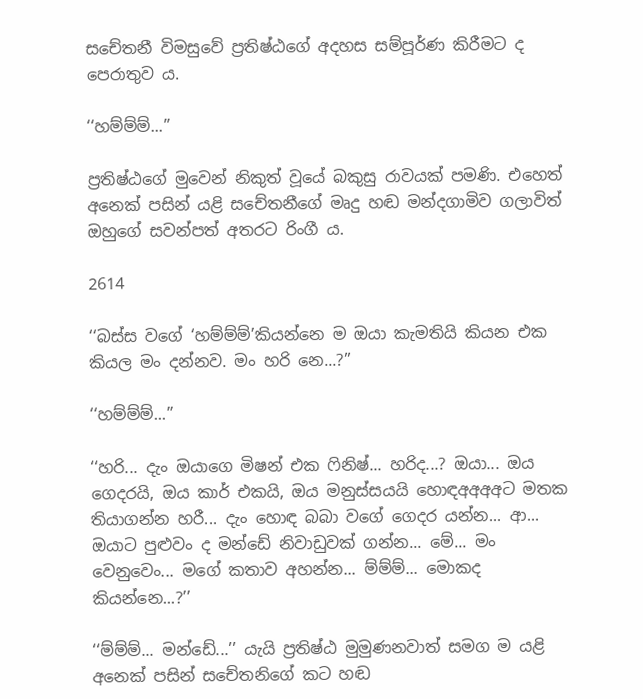සචේතනී විමසුවේ ප්‍රතිෂ්ඨගේ අදහස සම්පූර්ණ කිරීමට ද පෙරාතුව ය.

‘‘හම්ම්ම්...’’

ප්‍රතිෂ්ඨගේ මුවෙන් නිකුත් වූයේ බකුසු රාවයක් පමණි. එහෙත් අනෙක් පසින් යළි සචේතනීගේ මෘදු හඬ මන්දගාමිව ගලාවිත් ඔහුගේ සවන්පත් අතරට රිංගී ය.

2614

‘‘බස්ස වගේ ‘හම්ම්ම්’කියන්නෙ ම ඔයා කැමතියි කියන එක කියල මං දන්නව. මං හරි නෙ...?’’

‘‘හම්ම්ම්...’’

‘‘හරි... දැං ඔයාගෙ මිෂන් එක ෆිනිෂ්... හරිද...? ඔයා... ඔය ගෙදරයි, ඔය කාර් එකයි, ඔය මනුස්සයයි හොඳඅඅඅඅට මතක තියාගන්න හරී... දැං හොඳ බබා වගේ ගෙදර යන්න... ආ... ඔයාට පුළුවං ද මන්ඩේ නිවාඩුවක් ගන්න... මේ... මං වෙනුවෙං... මගේ කතාව අහන්න... ම්ම්ම්... මොකද කියන්නෙ...?’’

‘‘ම්ම්ම්... මන්ඩේ...’’ යැයි ප්‍රතිෂ්ඨ මුමුණනවාත් සමග ම යළි අනෙක් පසින් සචේතනිගේ කට හඬ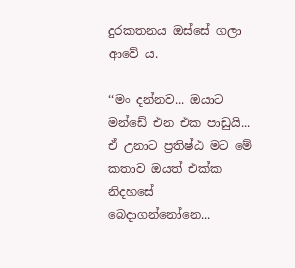දුරකතනය ඔස්සේ ගලා ආවේ ය.

‘‘මං දන්නව... ඔයාට මන්ඩේ එන එක පාඩුයි... ඒ උනාට ප්‍රතිෂ්ඨ මට මේ කතාව ඔයත් එක්ක නිදහසේ බෙදාගන්නෝනෙ...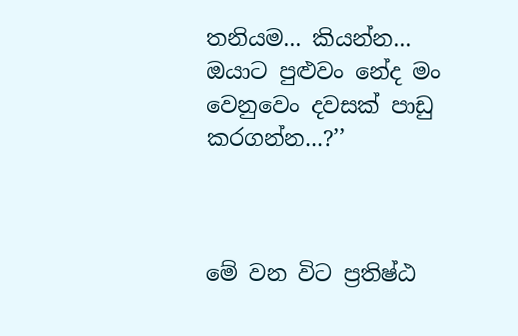තනියම... කියන්න... ඔයාට පුළුවං නේද මං වෙනුවෙං දවසක් පාඩු කරගන්න...?’’



මේ වන විට ප්‍රතිෂ්ඨ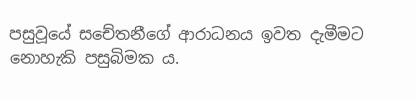පසුවූයේ සචේතනීගේ ආරාධනය ඉවත දැමීමට නොහැකි පසුබිමක ය.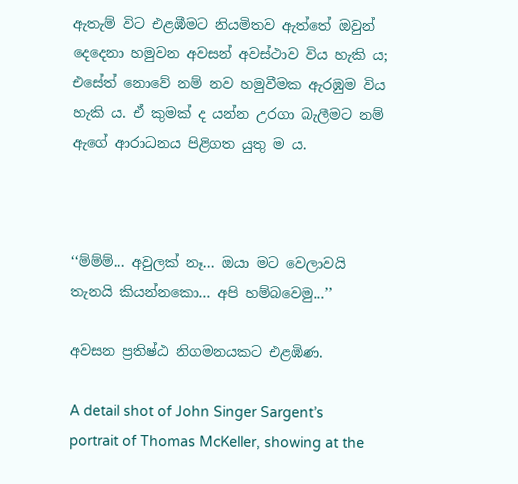ඇතැම් විට එළඹීමට නියමිතව ඇත්තේ ඔවුන් දෙදෙනා හමුවන අවසන් අවස්ථාව විය හැකි ය; එසේත් නොවේ නම් නව හමුවීමක ඇරඹුම විය හැකි ය. ඒ කුමක් ද යන්න උරගා බැලීමට නම් ඇගේ ආරාධනය පිළිගත යුතු ම ය.



‘‘ම්ම්ම්... අවුලක් නෑ... ඔයා මට වෙලාවයි තැනයි කියන්නකො... අපි හම්බවෙමු...’’

අවසන ප්‍රතිෂ්ඨ නිගමනයකට එළඹිණ.

A detail shot of John Singer Sargent’s portrait of Thomas McKeller, showing at the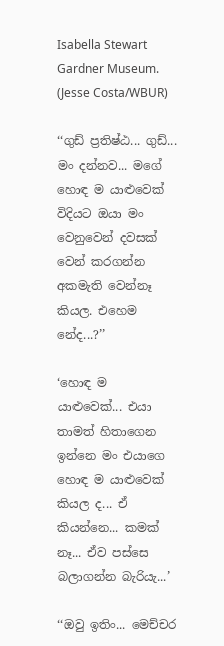Isabella Stewart Gardner Museum. (Jesse Costa/WBUR)

‘‘ගුඩ් ප්‍රතිෂ්ඨ... ගුඩ්... මං දන්නව... මගේ හොඳ ම යාළුවෙක් විදියට ඔයා මං වෙනුවෙන් දවසක් වෙන් කරගන්න අකමැති වෙන්නෑ කියල. එහෙම නේද...?’’

‘හොඳ ම යාළුවෙක්... එයා තාමත් හිතාගෙන ඉන්නෙ මං එයාගෙ හොඳ ම යාළුවෙක් කියල ද... ඒ කියන්නෙ... කමක් නෑ... ඒව පස්සෙ බලාගන්න බැරියැ...’

‘‘ඔවු ඉතිං... මෙච්චර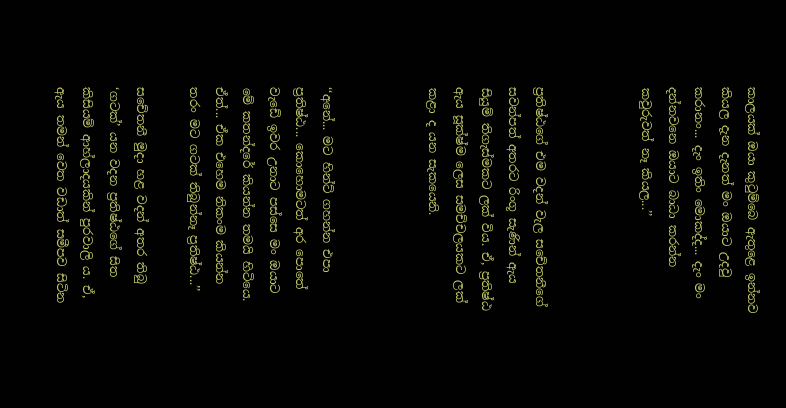කාලයක් ඔයා කුටුම්බෙ ඇතුළෙ ඉන්නව කියල දැන දැනත් මං ඔයාට උදවු කරානං... දැං ඉතිං මොකද්ද... දැං මං දන්නවනෙ ඔයාට බාධා කරන්න කවුරුවත් නෑ කියල...’’



ප්‍රතිෂ්ඨගේ එම වදන් වැල සචේතනීගේ සවන්පත් අතරට රිංගූ සැණින් ඇය සියුම් තිගැස්මකට ලක් විය. ඒ, ප්‍රතිෂ්ඨ ඇය සූක්ෂ්ම ලෙස සමච්චලයකට ලක් කළා ද යන සැකයෙනි.



‘‘අනේ... මට හින්ට් ගහන්න එපා ප්‍රතිෂ්ඨ... කොහොමටත් අර පොතේ වැඩේ ඉවර උනාට පස්සෙ මං ඔයාට මේ කතන්දරේ කියන්න තමයි හිටියෙ. ඒත්... ඒක එහෙම නිකංම කියන්න තරං මට ගටක් තිබුන්නෑ ප්‍රතිෂ්ඨ...’’

සචේතනී මුදා හළ වදන් අතර තිබු ‘ගටක්’ යන වදන ප්‍රතිෂ්ඨගේ සිත කිසියම් ආහ්ලාදයකින් පුරවාලි ය. ඒ, ඇය තමන් වෙත වඩාත් සමීපව සිටින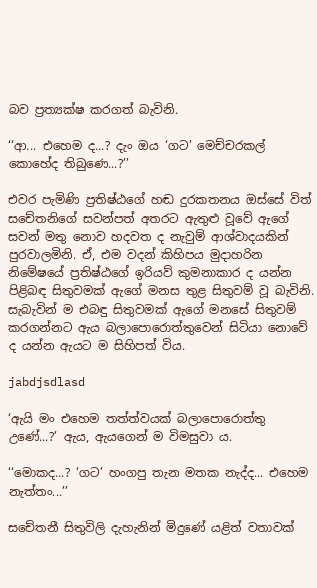බව ප්‍රත්‍යක්ෂ කරගත් බැවිනි.

‘‘ආ... එහෙම ද...? දැං ඔය ‘ගට’ මෙච්චරකල් කොහේද තිබුණෙ...?’’

එවර පැමිණි ප්‍රතිෂ්ඨගේ හඬ දුරකතනය ඔස්සේ විත් සචේතනිගේ සවන්පත් අතරට ඇතුළු වූවේ ඇගේ සවන් මතු නොව හදවත ද නැවුම් ආශ්වාදයකින් පුරවාලමිනි. ඒ, එම වදන් කිහිපය මුදාහරින නිමේෂයේ ප්‍රතිෂ්ඨගේ ඉරියව් කුමනාකාර ද යන්න පිළිබඳ සිතුවමක් ඇගේ මනස තුළ සිතුවම් වූ බැවිනි. සැබැවින් ම එබඳු සිතුවමක් ඇගේ මනසේ සිතුවම් කරගන්නට ඇය බලාපොරොත්තුවෙන් සිටියා නොවේ ද යන්න ඇයට ම සිහිපත් විය.

jabdjsdlasd

‘ඇයි මං එහෙම තත්ත්වයක් බලාපොරොත්තු උණේ...?’ ඇය, ඇයගෙන් ම විමසුවා ය.

‘‘මොකද...? ‘ගට’ හංගපු තැන මතක නැද්ද... එහෙම නැත්තං...’’

සචේතනී සිතුවිලි දැහැනින් මිදුණේ යළිත් වතාවක්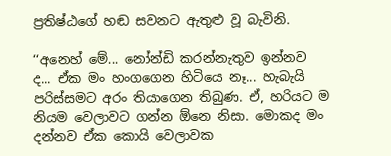ප්‍රතිෂ්ඨගේ හඬ සවනට ඇතුළු වූ බැවිනි.

‘‘අනෙහ් මේ... නෝන්ඩි කරන්නැතුව ඉන්නව ද... ඒක මං හංගගෙන හිටියෙ නෑ... හැබැයි පරිස්සමට අරං තියාගෙන තිබුණ. ඒ, හරියට ම නියම වෙලාවට ගන්න ඕනෙ නිසා. මොකද මං දන්නව ඒක කොයි වෙලාවක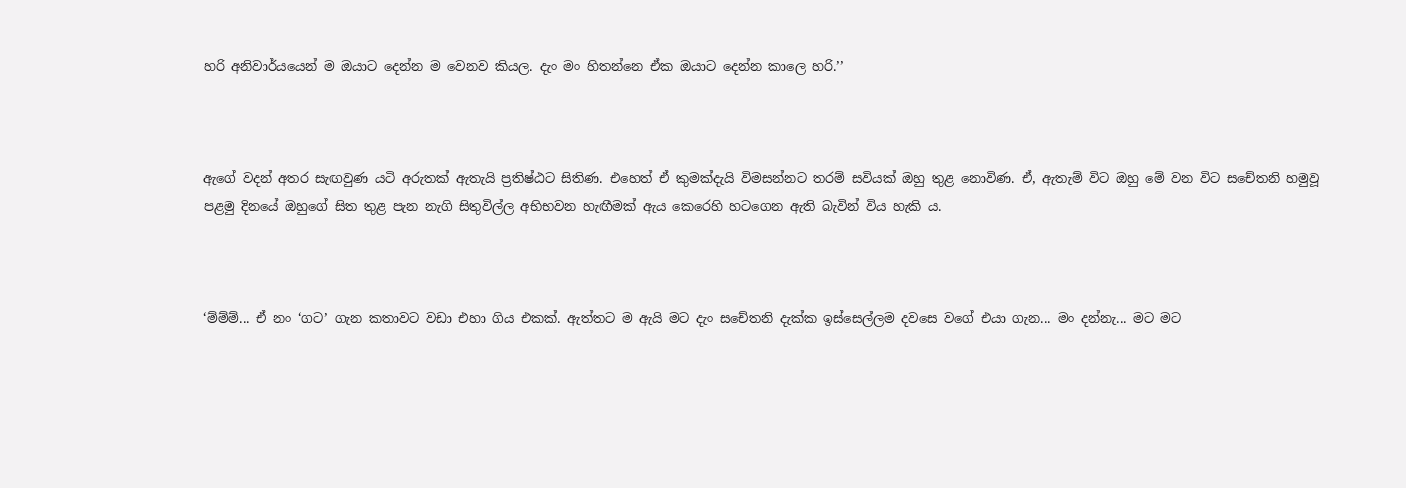හරි අනිවාර්යයෙන් ම ඔයාට දෙන්න ම වෙනව කියල. දැං මං හිතන්නෙ ඒක ඔයාට දෙන්න කාලෙ හරි.’’



ඇගේ වදන් අතර සැඟවුණ යටි අරුතක් ඇතැයි ප්‍රතිෂ්ඨට සිතිණ. එහෙත් ඒ කුමක්දැයි විමසන්නට තරම් සවියක් ඔහු තුළ නොවිණ. ඒ, ඇතැම් විට ඔහු මේ වන විට සචේතනි හමුවූ පළමු දිනයේ ඔහුගේ සිත තුළ පැන නැගි සිතුවිල්ල අභිභවන හැඟීමක් ඇය කෙරෙහි හටගෙන ඇති බැවින් විය හැකි ය.



‘ම්ම්ම්... ඒ නං ‘ගට’ ගැන කතාවට වඩා එහා ගිය එකක්. ඇත්තට ම ඇයි මට දැං සචේතනි දැක්ක ඉස්සෙල්ලම දවසෙ වගේ එයා ගැන... මං දන්නැ... මට මට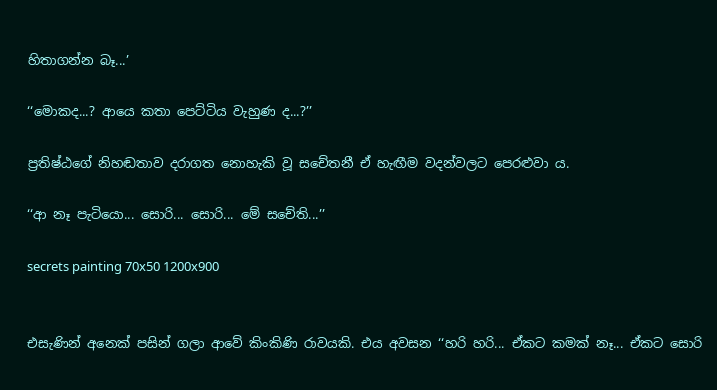හිතාගන්න බෑ...’

‘‘මොකද...? ආයෙ කතා පෙට්ටිය වැහුණ ද...?’’

ප්‍රතිෂ්ඨගේ නිහඬතාව දරාගත නොහැකි වූ සචේතනී ඒ හැඟීම වදන්වලට පෙරළුවා ය.

‘‘ආ නෑ පැටියො... සොරි... සොරි... මේ සචේති...’’

secrets painting 70x50 1200x900


එසැණින් අනෙක් පසින් ගලා ආවේ කිංකිණි රාවයකි. එය අවසන ‘‘හරි හරි... ඒකට කමක් නෑ... ඒකට සොරි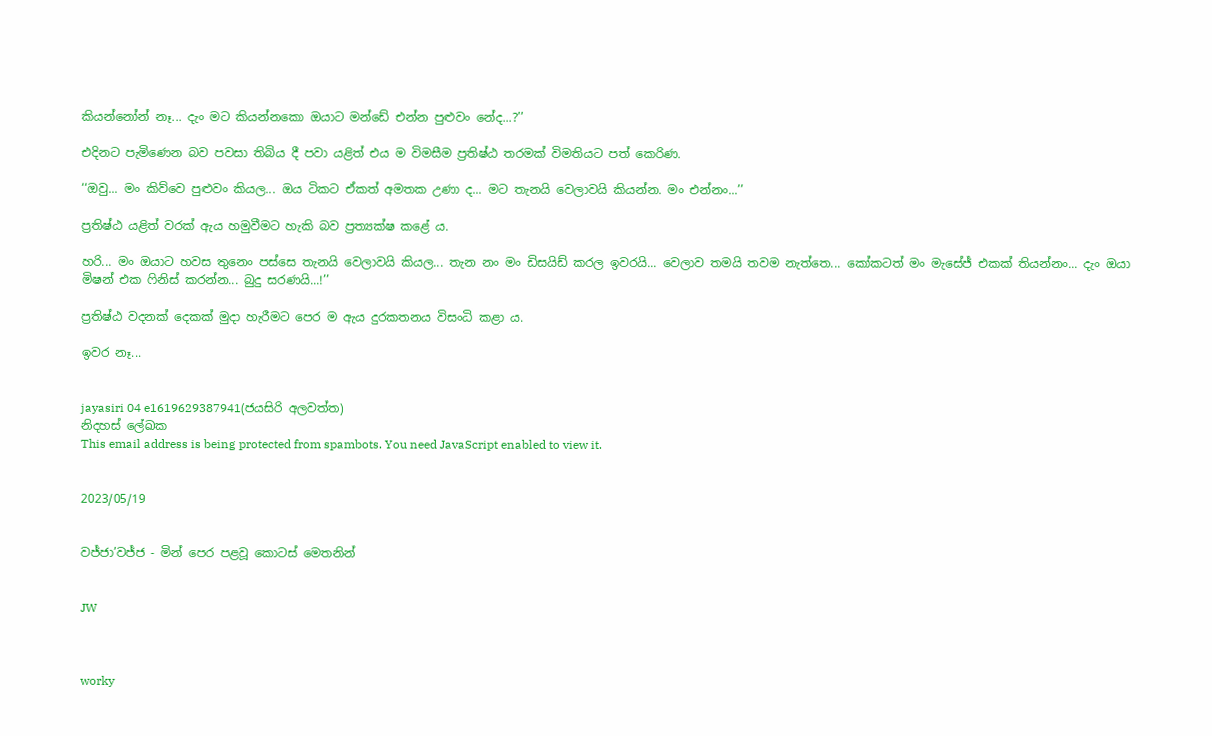කියන්නෝන් නෑ... දැං මට කියන්නකො ඔයාට මන්ඩේ එන්න පුළුවං නේද...?’’

එදිනට පැමිණෙන බව පවසා තිබිය දී පවා යළිත් එය ම විමසීම ප්‍රතිෂ්ඨ තරමක් විමතියට පත් කෙරිණ.

‘‘ඔවු... මං කිව්වෙ පුළුවං කියල... ඔය ටිකට ඒකත් අමතක උණා ද... මට තැනයි වෙලාවයි කියන්න. මං එන්නං...’’

ප්‍රතිෂ්ඨ යළිත් වරක් ඇය හමුවීමට හැකි බව ප්‍රත්‍යක්ෂ කළේ ය.

හරි... මං ඔයාට හවස තුනෙං පස්සෙ තැනයි වෙලාවයි කියල... තැන නං මං ඩිසයිඩ් කරල ඉවරයි... වෙලාව තමයි තවම නැත්තෙ... කෝකටත් මං මැසේජ් එකක් තියන්නං... දැං ඔයා මිෂන් එක ෆිනිස් කරන්න... බුදු සරණයි...!’’

ප්‍රතිෂ්ඨ වදනක් දෙකක් මුදා හැරීමට පෙර ම ඇය දුරකතනය විසංධි කළා ය.

ඉවර නෑ...


jayasiri 04 e1619629387941(ජයසිරි අලවත්ත)
නිදහස් ලේඛක
This email address is being protected from spambots. You need JavaScript enabled to view it.


2023/05/19


වජ්ජා’වජ්ජ - මින් පෙර පළවූ කොටස් මෙතනින්


JW



worky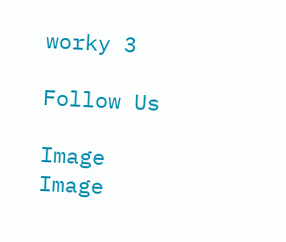worky 3

Follow Us

Image
Image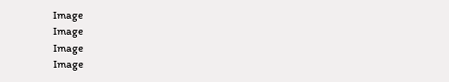Image
Image
Image
Image